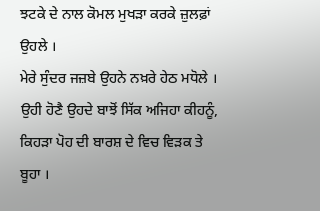ਝਟਕੇ ਦੇ ਨਾਲ ਕੋਮਲ ਮੁਖੜਾ ਕਰਕੇ ਜ਼ੁਲਫ਼ਾਂ ਉਹਲੇ ।
ਮੇਰੇ ਸੁੰਦਰ ਜਜ਼ਬੇ ਉਹਨੇ ਨਖ਼ਰੇ ਹੇਠ ਮਧੋਲੇ ।
ਉਹੀ ਹੋਣੈ ਉਹਦੇ ਬਾਝੋਂ ਸਿੱਕ ਅਜਿਹਾ ਕੀਹਨੂੰ,
ਕਿਹੜਾ ਪੋਹ ਦੀ ਬਾਰਸ਼ ਦੇ ਵਿਚ ਵਿੜਕ ਤੇ ਬੂਹਾ ।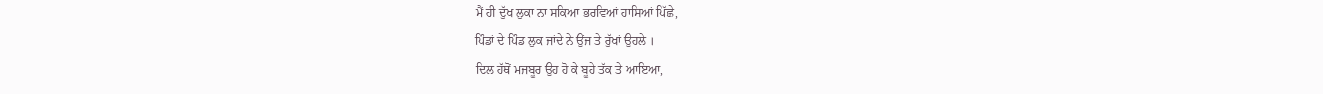ਮੈਂ ਹੀ ਦੁੱਖ ਲੁਕਾ ਨਾ ਸਕਿਆ ਭਰਵਿਆਂ ਹਾਸਿਆਂ ਪਿੱਛੇ,
ਪਿੰਡਾਂ ਦੇ ਪਿੰਡ ਲੁਕ ਜਾਂਦੇ ਨੇ ਉਂਜ ਤੇ ਰੁੱਖਾਂ ਉਹਲੇ ।
ਦਿਲ ਹੱਥੋਂ ਮਜਬੂਰ ਉਹ ਹੋ ਕੇ ਬੂਹੇ ਤੱਕ ਤੇ ਆਇਆ,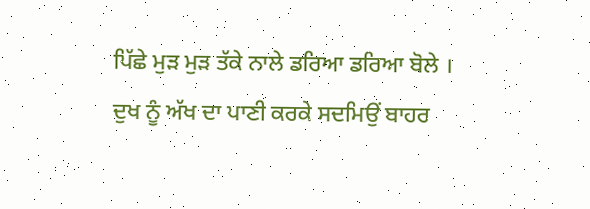ਪਿੱਛੇ ਮੁੜ ਮੁੜ ਤੱਕੇ ਨਾਲੇ ਡਰਿਆ ਡਰਿਆ ਬੋਲੇ ।
ਦੁਖ ਨੂੰ ਅੱਖ ਦਾ ਪਾਣੀ ਕਰਕੇ ਸਦਮਿਉਂ ਬਾਹਰ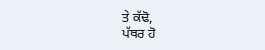ਤੇ ਕੱਢੋ,
ਪੱਥਰ ਹੋ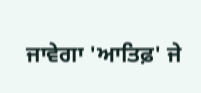ਜਾਵੇਗਾ 'ਆਤਿਫ਼' ਜੇ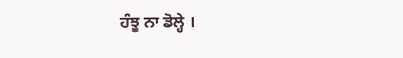ਹੰਝੂ ਨਾ ਡੋਲ੍ਹੇ ।